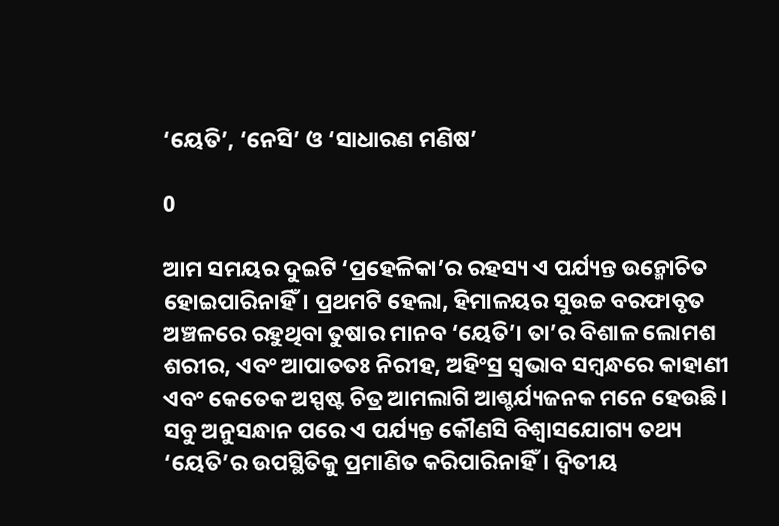‘ୟେତି’, ‘ନେସି’ ଓ ‘ସାଧାରଣ ମଣିଷ’

0

ଆମ ସମୟର ଦୁଇଟି ‘ପ୍ରହେଳିକା’ର ରହସ୍ୟ ଏ ପର୍ଯ୍ୟନ୍ତ ଉନ୍ମୋଚିତ ହୋଇପାରିନାହିଁ। ପ୍ରଥମଟି ହେଲା, ହିମାଳୟର ସୁଉଚ୍ଚ ବରଫାବୃତ ଅଞ୍ଚଳରେ ରହୁଥିବା ତୁଷାର ମାନବ ‘ୟେତି’। ତା’ର ବିଶାଳ ଲୋମଶ ଶରୀର, ଏବଂ ଆପାତତଃ ନିରୀହ, ଅହିଂସ୍ର ସ୍ବଭାବ ସମ୍ବନ୍ଧରେ କାହାଣୀ ଏବଂ କେତେକ ଅସ୍ପଷ୍ଟ ଚିତ୍ର ଆମଲାଗି ଆଶ୍ଚର୍ଯ୍ୟଜନକ ମନେ ହେଉଛି। ସବୁ ଅନୁସନ୍ଧାନ ପରେ ଏ ପର୍ଯ୍ୟନ୍ତ କୌଣସି ବିଶ୍ବାସଯୋଗ୍ୟ ତଥ୍ୟ ‘ୟେତି’ର ଉପସ୍ଥିତିକୁ ପ୍ରମାଣିତ କରିପାରିନାହିଁ। ଦ୍ବିତୀୟ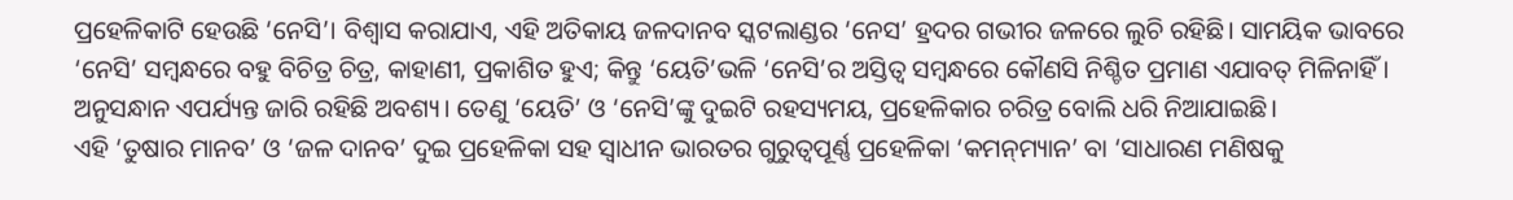ପ୍ରହେଳିକାଟି ହେଉଛି ‘ନେସି’। ବିଶ୍ବାସ କରାଯାଏ, ଏହି ଅତିକାୟ ଜଳଦାନବ ସ୍କଟଲାଣ୍ଡର ‘ନେସ’ ହ୍ରଦର ଗଭୀର ଜଳରେ ଲୁଚି ରହିଛି। ସାମୟିକ ଭାବରେ ‘ନେସି’ ସମ୍ବନ୍ଧରେ ବହୁ ବିଚିତ୍ର ଚିତ୍ର, କାହାଣୀ, ପ୍ରକାଶିତ ହୁଏ; କିନ୍ତୁ ‘ୟେତି’ଭଳି ‘ନେସି’ର ଅସ୍ତିତ୍ବ ସମ୍ବନ୍ଧରେ କୌଣସି ନିଶ୍ଚିତ ପ୍ରମାଣ ଏଯାବତ୍‌ ମିଳିନାହିଁ। ଅନୁସନ୍ଧାନ ଏପର୍ଯ୍ୟନ୍ତ ଜାରି ରହିଛି ଅବଶ୍ୟ। ତେଣୁ ‘ୟେତି’ ଓ ‘ନେସି’ଙ୍କୁ ଦୁଇଟି ରହସ୍ୟମୟ, ପ୍ରହେଳିକାର ଚରିତ୍ର ବୋଲି ଧରି ନିଆଯାଇଛି।
ଏହି ‘ତୁଷାର ମାନବ’ ଓ ‘ଜଳ ଦାନବ’ ଦୁଇ ପ୍ରହେଳିକା ସହ ସ୍ବାଧୀନ ଭାରତର ଗୁରୁତ୍ବପୂର୍ଣ୍ଣ ପ୍ରହେଳିକା ‘କମନ୍‌ମ୍ୟାନ’ ବା ‘ସାଧାରଣ ମଣିଷକୁ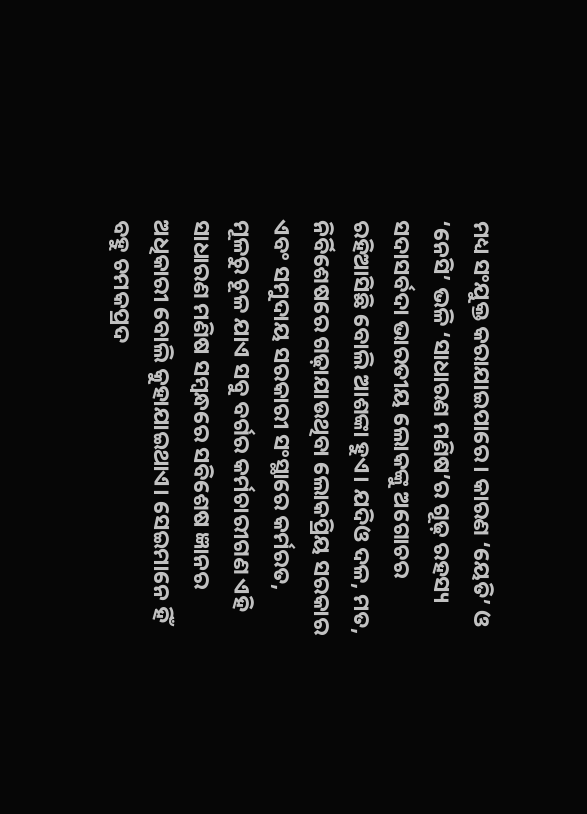ମଧ୍ୟ ସଂଯୁକ୍ତ କରାଯାଇପାରେ। କାରଣ ‘ୟେତି’ ଓ ‘ନେସି’ ଭଳି ‘ସାଧାରଣ ମଣିଷ’ର ଗୂଢ଼ ରହସ୍ୟ ସଦାସର୍ବଦା ଭାରତୀୟ ଲୋକଙ୍କୁ ଅଗୋଚର ରହିଆସିଛି ବୋଲି ଆଶଙ୍କା ହୁଏ। ଯଦିଓ ଦଳ, ମତ, ନିର୍ବିଶେଷରେ ଗଢ଼ାଯାଉଥିବା ଲୋକପ୍ରିୟ ସରକାର ଏବଂ ସମୁଦାୟ ସରକାରୀ ସଂସ୍ଥାରେ କର୍ମରତ, ମୂଳରୁ ଚୂଳ ଯାଏ ସବୁ ବର୍ଗର କର୍ମଚାରୀଗଣ ଏହି ସାଧାରଣ ମଣିଷ ସମ୍ବନ୍ଧରେ ସବିଶେଷ ଜ୍ଞାନର ଅଧିକାରୀ ବୋଲି କୁହାଯାଇଥାଏ। ସେଇମାନେ ହିଁ ବହୁ ଚମକପ୍ରଦ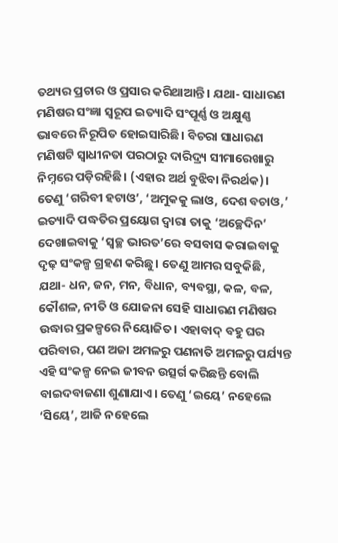ତଥ୍ୟର ପ୍ରଚାର ଓ ପ୍ରସାର କରିଥାଆନ୍ତି। ଯଥା- ସାଧାରଣ ମଣିଷର ସଂଜ୍ଞା ସ୍ବରୂପ ଇତ୍ୟାଦି ସଂପୂର୍ଣ୍ଣ ଓ ଅକ୍ଷୁଣ୍ଣ ଭାବରେ ନିରୂପିତ ହୋଇସାରିଛି। ବିଚରା ସାଧାରଣ ମଣିଷଟି ସ୍ବାଧୀନତା ପରଠାରୁ ଦାରିଦ୍ର୍ୟ ସୀମାରେଖାରୁ ନିମ୍ନରେ ପଡ଼ିରହିଛି। (ଏହାର ଅର୍ଥ ବୁଝିବା ନିରର୍ଥକ)। ତେଣୁ ‘ଗରିବୀ ହଟାଓ’, ‘ଅମୁକକୁ ଲାଓ, ଦେଶ ବଚାଓ,’ ଇତ୍ୟାଦି ପଦ୍ଧତିର ପ୍ରୟୋଗ ଦ୍ବାରା ତାକୁ ‘ଅଚ୍ଛେଦିନ’ ଦେଖାଇବାକୁ ‘ସ୍ବଚ୍ଛ ଭାରତ’ରେ ବସବାସ କରାଇବାକୁ ଦୃଢ଼ ସଂକଳ୍ପ ଗ୍ରହଣ କରିଛୁ। ତେଣୁ ଆମର ସବୁକିଛି, ଯଥା- ଧନ, ଜନ, ମନ, ବିଧାନ, ବ୍ୟବସ୍ଥା, କଳ, ବଳ, କୌଶଳ, ନୀତି ଓ ଯୋଜନା ସେହି ସାଧାରଣ ମଣିଷର ଉଦ୍ଧାର ପ୍ରକଳ୍ପରେ ନିୟୋଜିତ। ଏହାବାଦ୍‌ ବହୁ ଘର ପରିବାର, ପଣ ଅଜା ଅମଳରୁ ପଣନାତି ଅମଳରୁ ପର୍ଯ୍ୟନ୍ତ ଏହି ସଂକଳ୍ପ ନେଇ ଜୀବନ ଉତ୍ସର୍ଗ କରିଛନ୍ତି ବୋଲି ବାଇଦବାଜଣା ଶୁଣାଯାଏ। ତେଣୁ ‘ଇୟେ’ ନହେଲେ ‘ସିୟେ’, ଆଜି ନହେଲେ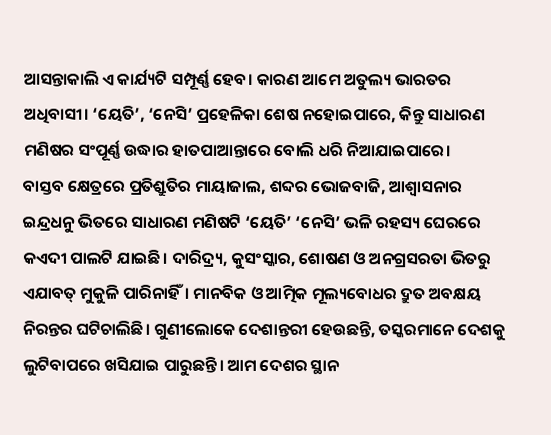ଆସନ୍ତାକାଲି ଏ କାର୍ଯ୍ୟଟି ସମ୍ପୂର୍ଣ୍ଣ ହେବ। କାରଣ ଆମେ ଅତୁଲ୍ୟ ଭାରତର ଅଧିବାସୀ। ‘ୟେତି’, ‘ନେସି’ ପ୍ରହେଳିକା ଶେଷ ନହୋଇପାରେ, କିନ୍ତୁ ସାଧାରଣ ମଣିଷର ସଂପୂର୍ଣ୍ଣ ଉଦ୍ଧାର ହାତପାଆନ୍ତାରେ ବୋଲି ଧରି ନିଆଯାଇପାରେ।
ବାସ୍ତବ କ୍ଷେତ୍ରରେ ପ୍ରତିଶ୍ରୁତିର ମାୟାଜାଲ, ଶବ୍ଦର ଭୋଜବାଜି, ଆଶ୍ବାସନାର ଇନ୍ଦ୍ରଧନୁ ଭିତରେ ସାଧାରଣ ମଣିଷଟି ‘ୟେତି’ ‘ନେସି’ ଭଳି ରହସ୍ୟ ଘେରରେ କଏଦୀ ପାଲଟି ଯାଇଛି। ଦାରିଦ୍ର୍ୟ, କୁସଂସ୍କାର, ଶୋଷଣ ଓ ଅନଗ୍ରସରତା ଭିତରୁ ଏଯାବତ୍‌ ମୁକୁଳି ପାରିନାହିଁ। ମାନବିକ ଓ ଆତ୍ମିକ ମୂଲ୍ୟବୋଧର ଦ୍ରୁତ ଅବକ୍ଷୟ ନିରନ୍ତର ଘଟିଚାଲିଛି। ଗୁଣୀଲୋକେ ଦେଶାନ୍ତରୀ ହେଉଛନ୍ତି, ତସ୍କରମାନେ ଦେଶକୁ ଲୁଟିବାପରେ ଖସିଯାଇ ପାରୁଛନ୍ତି। ଆମ ଦେଶର ସ୍ଥାନ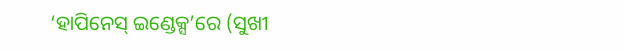‘ହାପିନେସ୍‌ ଇଣ୍ଡେକ୍ସ’ରେ (ସୁଖୀ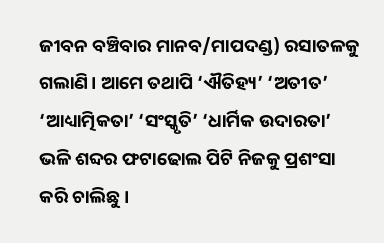ଜୀବନ ବଞ୍ଚିବାର ମାନବ/ମାପଦଣ୍ଡ) ରସାତଳକୁ ଗଲାଣି। ଆମେ ତଥାପି ‘ଐତିହ୍ୟ’ ‘ଅତୀତ’ ‘ଆଧ୍ୟାତ୍ମିକତା’ ‘ସଂସ୍କୃତି’ ‘ଧାର୍ମିକ ଉଦାରତା’ ଭଳି ଶବ୍ଦର ଫଟାଢୋଲ ପିଟି ନିଜକୁ ପ୍ରଶଂସା କରି ଚାଲିଛୁ।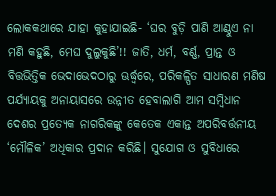ଲୋକକଥାରେ ଯାହା କୁହାଯାଇଛି- ‘ଘର ବୁଡ଼ି ପାଣି ଆଣ୍ଠୁଏ ନା ମଣି କହୁଛି, ମେଘ ଦୁଲୁକୁଛି’!! ଜାତି, ଧର୍ମ, ବର୍ଣ୍ଣ, ପ୍ରାନ୍ତ ଓ ବିତ୍ତଭିତ୍ତିକ ଭେଦାଭେଦଠାରୁ ଊର୍ଦ୍ଧ୍ବରେ, ପରିକଳ୍ପିତ ସାଧାରଣ ମଣିଷ ପର୍ଯ୍ୟାୟକୁ ଅନାୟାସରେ ଉନ୍ନୀତ ହେବାଲାଗି ଆମ ସମ୍ବିଧାନ ଦେଶର ପ୍ରତ୍ୟେକ ନାଗରିକଙ୍କୁ କେତେକ ଏକାନ୍ତ ଅପରିବର୍ତ୍ତନୀୟ ‘ମୌଳିକ’ ଅଧିକାର ପ୍ରଦାନ କରିଛି। ସୁଯୋଗ ଓ ସୁବିଧାରେ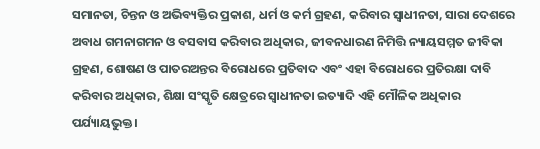ସମାନତା, ଚିନ୍ତନ ଓ ଅଭିବ୍ୟକ୍ତିର ପ୍ରକାଶ, ଧର୍ମ ଓ କର୍ମ ଗ୍ରହଣ, କରିବାର ସ୍ବାଧୀନତା, ସାରା ଦେଶରେ ଅବାଧ ଗମନାଗମନ ଓ ବସବାସ କରିବାର ଅଧିକାର, ଜୀବନଧାରଣ ନିମିତ୍ତି ନ୍ୟାୟସମ୍ମତ ଜୀବିକା ଗ୍ରହଣ, ଶୋଷଣ ଓ ପାତରଅନ୍ତର ବିରୋଧରେ ପ୍ରତିବାଦ ଏବଂ ଏହା ବିରୋଧରେ ପ୍ରତିରକ୍ଷା ଦାବି କରିବାର ଅଧିକାର, ଶିକ୍ଷା ସଂସ୍କୃତି କ୍ଷେତ୍ରରେ ସ୍ବାଧୀନତା ଇତ୍ୟାଦି ଏହି ମୌଳିକ ଅଧିକାର ପର୍ଯ୍ୟାୟଭୁକ୍ତ।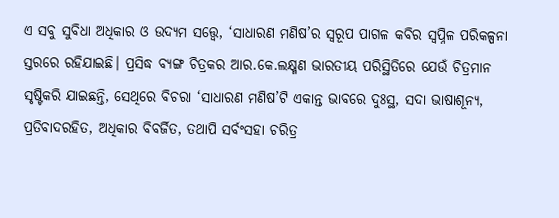ଏ ସବୁ ସୁବିଧା ଅଧିକାର ଓ ଉଦ୍ୟମ ସତ୍ତ୍ବେ, ‘ସାଧାରଣ ମଣିଷ’ର ସ୍ବରୂପ ପାଗଳ କବିର ସ୍ବପ୍ନିଳ ପରିକଳ୍ପନା ସ୍ତରରେ ରହିଯାଇଛି। ପ୍ରସିଦ୍ଧ ବ୍ୟଙ୍ଗ ଚିତ୍ରକର ଆର.କେ.ଲକ୍ଷ୍ମଣ ଭାରତୀୟ ପରିସ୍ଥିତିରେ ଯେଉଁ ଚିତ୍ରମାନ ସୃଷ୍ଟିକରି ଯାଇଛନ୍ତି, ସେଥିରେ ବିଚରା ‘ସାଧାରଣ ମଣିଷ’ଟି ଏକାନ୍ତ ଭାବରେ ଦୁଃସ୍ଥ, ସଦା ଭାଷାଶୂନ୍ୟ, ପ୍ରତିବାଦରହିତ, ଅଧିକାର ବିବର୍ଜିତ, ତଥାପି ସର୍ବଂସହା ଚରିତ୍ର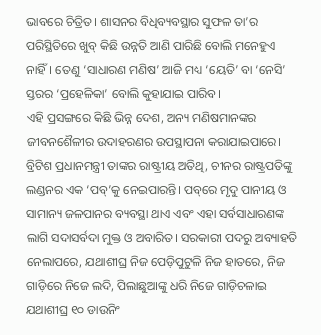ଭାବରେ ଚିତ୍ରିତ। ଶାସନର ବିଧିବ୍ୟବସ୍ଥାର ସୁଫଳ ତା’ର ପରିସ୍ଥିତିରେ ଖୁବ୍‌ କିଛି ଉନ୍ନତି ଆଣି ପାରିଛି ବୋଲି ମନେହୁଏ ନାହିଁ। ତେଣୁ ‘ସାଧାରଣ ମଣିଷ’ ଆଜି ମଧ୍ୟ ‘ୟେତି’ ବା ‘ନେସି’ ସ୍ତରର ‘ପ୍ରହେଳିକା’ ବୋଲି କୁହାଯାଇ ପାରିବ।
ଏହି ପ୍ରସଙ୍ଗରେ କିଛି ଭିନ୍ନ ଦେଶ, ଅନ୍ୟ ମଣିଷମାନଙ୍କର ଜୀବନଶୈଳୀର ଉଦାହରଣର ଉପସ୍ଥାପନା କରାଯାଇପାରେ।
ବ୍ରିଟିଶ ପ୍ରଧାନମନ୍ତ୍ରୀ ତାଙ୍କର ରାଷ୍ଟ୍ରୀୟ ଅତିଥି, ଚୀନର ରାଷ୍ଟ୍ରପତିଙ୍କୁ ଲଣ୍ଡନର ଏକ ‘ପବ୍‌’କୁ ନେଇପାରନ୍ତି। ପବ୍‌ରେ ମୃଦୁ ପାନୀୟ ଓ ସାମାନ୍ୟ ଜଳପାନର ବ୍ୟବସ୍ଥା ଥାଏ ଏବଂ ଏହା ସର୍ବସାଧାରଣଙ୍କ ଲାଗି ସଦାସର୍ବଦା ମୁକ୍ତ ଓ ଅବାରିତ। ସରକାରୀ ପଦରୁ ଅବ୍ୟାହତି ନେଲାପରେ, ଯଥାଶୀଘ୍ର ନିଜ ପେଡ଼ିପୁଟୁଳି ନିଜ ହାତରେ, ନିଜ ଗାଡ଼ିରେ ନିଜେ ଲଦି, ପିଲାଛୁଆଙ୍କୁ ଧରି ନିଜେ ଗାଡ଼ିଚଳାଇ ଯଥାଶୀଘ୍ର ୧୦ ଡାଉନିଂ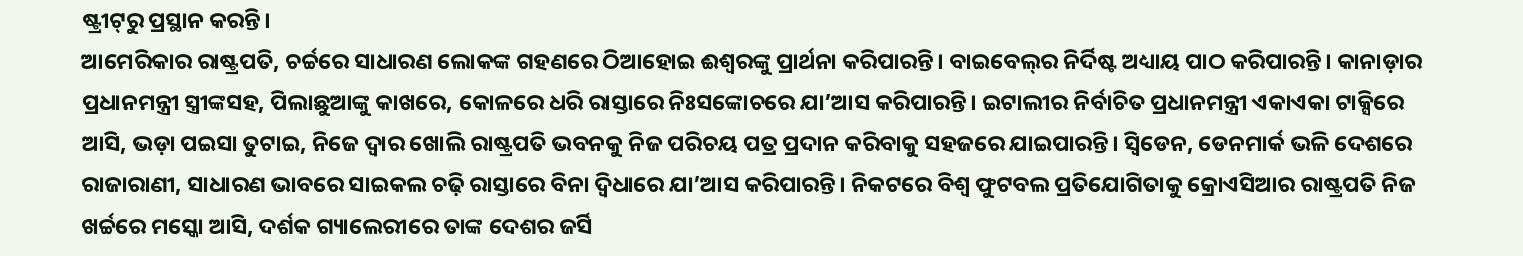ଷ୍ଟ୍ରୀଟ୍‌ରୁ ପ୍ରସ୍ଥାନ କରନ୍ତି।
ଆମେରିକାର ରାଷ୍ଟ୍ରପତି, ଚର୍ଚ୍ଚରେ ସାଧାରଣ ଲୋକଙ୍କ ଗହଣରେ ଠିଆହୋଇ ଈଶ୍ବରଙ୍କୁ ପ୍ରାର୍ଥନା କରିପାରନ୍ତି। ବାଇବେଲ୍‌ର ନିର୍ଦିଷ୍ଟ ଅଧ୍ୟାୟ ପାଠ କରିପାରନ୍ତି। କାନାଡ଼ାର ପ୍ରଧାନମନ୍ତ୍ରୀ ସ୍ତ୍ରୀଙ୍କସହ, ପିଲାଛୁଆଙ୍କୁ କାଖରେ, କୋଳରେ ଧରି ରାସ୍ତାରେ ନିଃସଙ୍କୋଚରେ ଯା’ଆସ କରିପାରନ୍ତି। ଇଟାଲୀର ନିର୍ବାଚିତ ପ୍ରଧାନମନ୍ତ୍ରୀ ଏକାଏକା ଟାକ୍ସିରେ ଆସି, ଭଡ଼ା ପଇସା ତୁଟାଇ, ନିଜେ ଦ୍ବାର ଖୋଲି ରାଷ୍ଟ୍ରପତି ଭବନକୁ ନିଜ ପରିଚୟ ପତ୍ର ପ୍ରଦାନ କରିବାକୁ ସହଜରେ ଯାଇପାରନ୍ତି। ସ୍ବିଡେନ, ଡେନମାର୍କ ଭଳି ଦେଶରେ ରାଜାରାଣୀ, ସାଧାରଣ ଭାବରେ ସାଇକଲ ଚଢ଼ି ରାସ୍ତାରେ ବିନା ଦ୍ବିଧାରେ ଯା’ଆସ କରିପାରନ୍ତି। ନିକଟରେ ବିଶ୍ବ ଫୁଟବଲ ପ୍ରତିଯୋଗିତାକୁ କ୍ରୋଏସିଆର ରାଷ୍ଟ୍ରପତି ନିଜ ଖର୍ଚ୍ଚରେ ମସ୍କୋ ଆସି, ଦର୍ଶକ ଗ୍ୟାଲେରୀରେ ତାଙ୍କ ଦେଶର ଜର୍ସି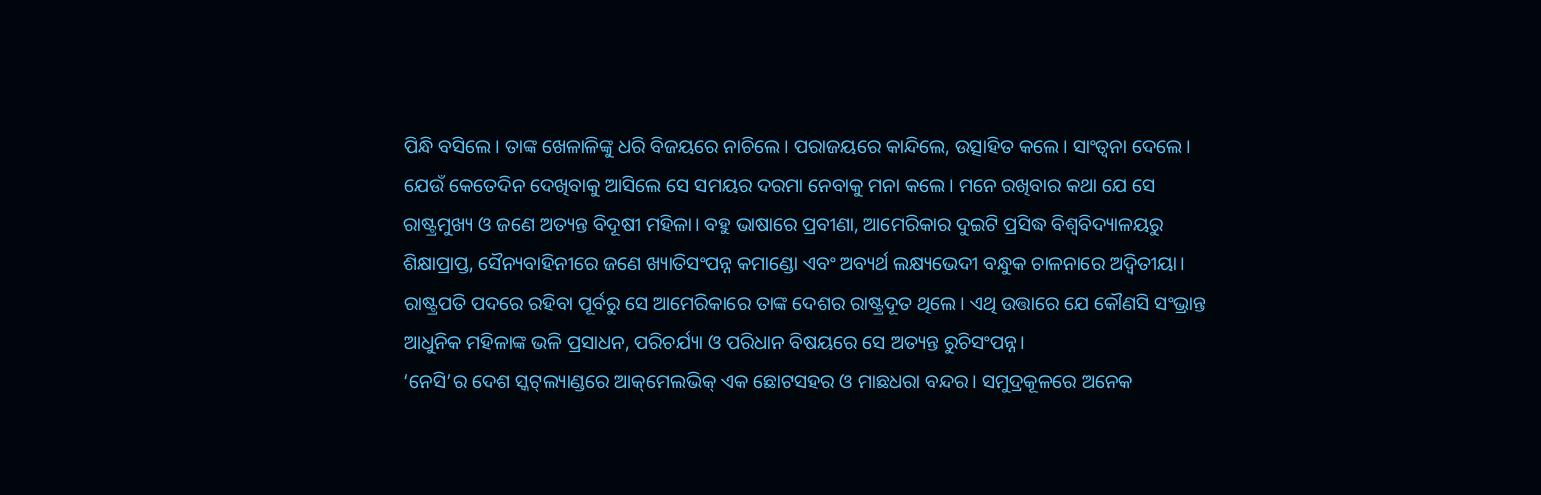ପିନ୍ଧି ବସିଲେ। ତାଙ୍କ ଖେଳାଳିଙ୍କୁ ଧରି ବିଜୟରେ ନାଚିଲେ। ପରାଜୟରେ କାନ୍ଦିଲେ, ଉତ୍ସାହିତ କଲେ। ସାଂତ୍ବନା ଦେଲେ। ଯେଉଁ କେତେଦିନ ଦେଖିବାକୁ ଆସିଲେ ସେ ସମୟର ଦରମା ନେବାକୁ ମନା କଲେ। ମନେ ରଖିବାର କଥା ଯେ ସେ ରାଷ୍ଟ୍ରମୁଖ୍ୟ ଓ ଜଣେ ଅତ୍ୟନ୍ତ ବିଦୂଷୀ ମହିଳା। ବହୁ ଭାଷାରେ ପ୍ରବୀଣା, ଆମେରିକାର ଦୁଇଟି ପ୍ରସିଦ୍ଧ ବିଶ୍ବବିଦ୍ୟାଳୟରୁ ଶିକ୍ଷାପ୍ରାପ୍ତ, ସୈନ୍ୟବାହିନୀରେ ଜଣେ ଖ୍ୟାତିସଂପନ୍ନ କମାଣ୍ଡୋ ଏବଂ ଅବ୍ୟର୍ଥ ଲକ୍ଷ୍ୟଭେଦୀ ବନ୍ଧୁକ ଚାଳନାରେ ଅଦ୍ବିତୀୟା। ରାଷ୍ଟ୍ରପତି ପଦରେ ରହିବା ପୂର୍ବରୁ ସେ ଆମେରିକାରେ ତାଙ୍କ ଦେଶର ରାଷ୍ଟ୍ରଦୂତ ଥିଲେ। ଏଥି ଉତ୍ତାରେ ଯେ କୌଣସି ସଂଭ୍ରାନ୍ତ ଆଧୁନିକ ମହିଳାଙ୍କ ଭଳି ପ୍ରସାଧନ, ପରିଚର୍ଯ୍ୟା ଓ ପରିଧାନ ବିଷୟରେ ସେ ଅତ୍ୟନ୍ତ ରୁଚିସଂପନ୍ନ।
‘ନେସି’ର ଦେଶ ସ୍କଟ୍‌ଲ୍ୟାଣ୍ଡରେ ଆକ୍‌ମେଲଭିକ୍‌ ଏକ ଛୋଟସହର ଓ ମାଛଧରା ବନ୍ଦର। ସମୁଦ୍ରକୂଳରେ ଅନେକ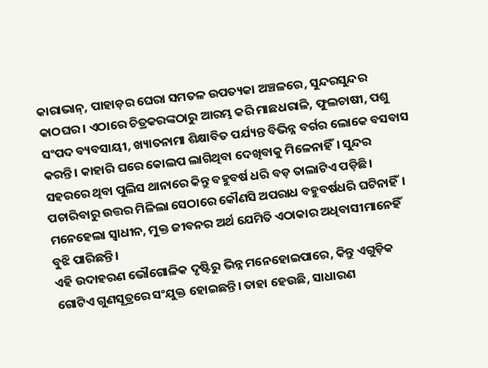କାରାଭାନ୍‌, ପାହାଡ଼ର ଘେରା ସମତଳ ଉପତ୍ୟକା ଅଞ୍ଚଳରେ, ସୁନ୍ଦରସୁନ୍ଦର କାଠଘର। ଏଠାରେ ଚିତ୍ରକରଙ୍କଠାରୁ ଆରମ୍ଭ କରି ମାଛଧରାଳି, ଫୁଲଚାଷୀ, ପଶୁ ସଂପଦ ବ୍ୟବସାୟୀ, ଖ୍ୟାତନାମା ଶିକ୍ଷାବିତ ପର୍ଯ୍ୟନ୍ତ ବିଭିନ୍ନ ବର୍ଗର ଲୋକେ ବସବାସ କରନ୍ତି। କାହାରି ଘରେ କୋଲପ ଲାଗିଥିବା ଦେଖିବାକୁ ମିଳେନାହିଁ। ସୁନ୍ଦର ସହରରେ ଥିବା ପୁଲିସ ଥାନାରେ କିନ୍ତୁ ବହୁବର୍ଷ ଧରି ବଡ଼ ତାଲାଟିଏ ପଡ଼ିଛି। ପଚାରିବାରୁ ଉତ୍ତର ମିଳିଲା ସେଠାରେ କୌଣସି ଅପରାଧ ବହୁବର୍ଷଧରି ଘଟିନାହିଁ। ମନେହେଲା ସ୍ବାଧୀନ, ମୁକ୍ତ ଜୀବନର ଅର୍ଥ ଯେମିତି ଏଠାକାର ଅଧିବାସୀମାନେହିଁ ବୁଝି ପାରିଛନ୍ତି।
ଏହି ଉଦାହରଣ ଭୌଗୋଳିକ ଦୃଷ୍ଟିରୁ ଭିନ୍ନ ମନେହୋଇପାରେ, କିନ୍ତୁ ଏଗୁଡ଼ିକ ଗୋଟିଏ ଗୁଣସୂତ୍ରରେ ସଂଯୁକ୍ତ ହୋଇଛନ୍ତି। ତାହା ହେଉଛି, ସାଧାରଣ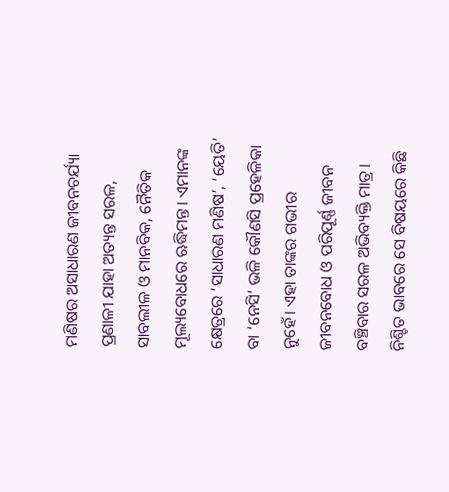ମଣିଷର ଅସାଧାରଣ ଜୀବନଚର୍ଯ୍ୟା ପ୍ରଣାଳୀ ଯାହା ଅତ୍ୟନ୍ତ ସରଳ, ସାବଲୀଳ ଓ ମାନବିକ, ନୈତିକ ମୂଲ୍ୟବୋଧରେ ଋଦ୍ଧିମନ୍ତ। ଏମାନଙ୍କ କ୍ଷେତ୍ରରେ ‘ସାଧାରଣ ମଣିଷ’, ‘ୟେତି’ ବା ‘ନେସି’ ଭଳି କୌଣସି ପ୍ରହେଳିକା ନୁହେଁ। ଏହା ତାଙ୍କର ଗଭୀର ଜୀବନବୋଧ ଓ ପରିପୂର୍ଣ୍ଣ ଜୀବନ ବଞ୍ଚିବାର ସରଳ ଅଭିବ୍ୟକ୍ତି ମାତ୍ର।
ନିଶ୍ଚିତ ଭାବରେ ସେ ବିଷୟରେ କିଛି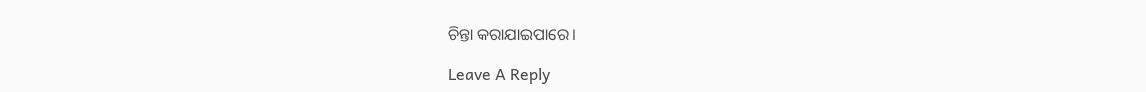ଚିନ୍ତା କରାଯାଇପାରେ।

Leave A Reply